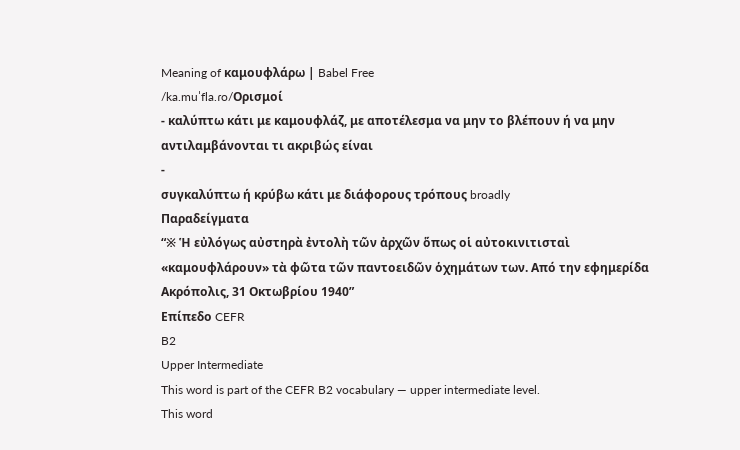Meaning of καμουφλάρω | Babel Free
/ka.muˈfla.ɾo/Ορισμοί
- καλύπτω κάτι με καμουφλάζ, με αποτέλεσμα να μην το βλέπουν ή να μην αντιλαμβάνονται τι ακριβώς είναι
-
συγκαλύπτω ή κρύβω κάτι με διάφορους τρόπους broadly
Παραδείγματα
“※ Ἡ εὐλόγως αὐστηρὰ ἐντολὴ τῶν ἀρχῶν ὅπως οἱ αὐτοκινιτισταὶ «καμουφλάρουν» τὰ φῶτα τῶν παντοειδῶν ὁχημάτων των. Από την εφημερίδα Ακρόπολις, 31 Οκτωβρίου 1940”
Επίπεδο CEFR
B2
Upper Intermediate
This word is part of the CEFR B2 vocabulary — upper intermediate level.
This word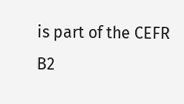is part of the CEFR B2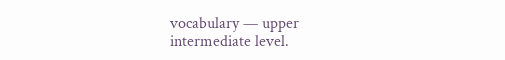vocabulary — upper intermediate level.